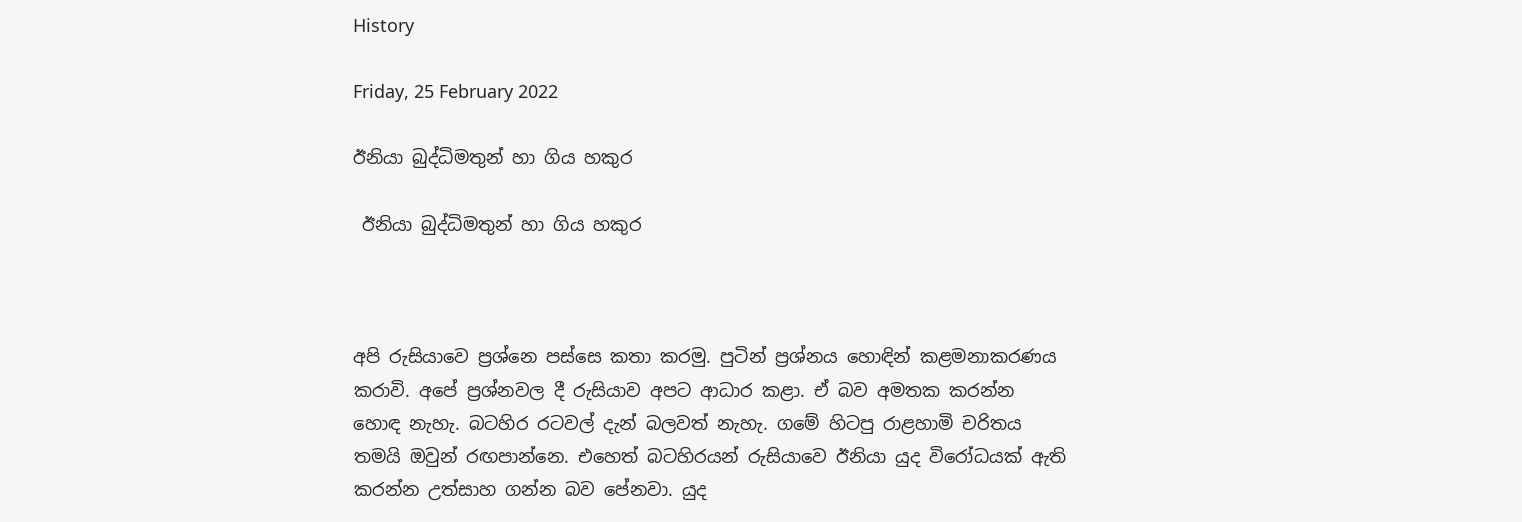History

Friday, 25 February 2022

ඊනියා බුද්ධිමතුන් හා ගිය හකුර

 ඊනියා බුද්ධිමතුන් හා ගිය හකුර



අපි රුසියාවෙ ප්‍රශ්නෙ පස්සෙ කතා කරමු. පුටින් ප්‍රශ්නය හොඳින් කළමනාකරණය කරාවි. අපේ ප්‍රශ්නවල දී රුසියාව අපට ආධාර කළා. ඒ බව අමතක කරන්න හොඳ නැහැ. බටහිර රටවල් දැන් බලවත් නැහැ. ගමේ හිටපු රාළහාමි චරිතය තමයි ඔවුන් රඟපාන්නෙ. එහෙත් බටහිරයන් රුසියාවෙ ඊනියා යුද විරෝධයක් ඇති කරන්න උත්සාහ ගන්න බව පේනවා. යුද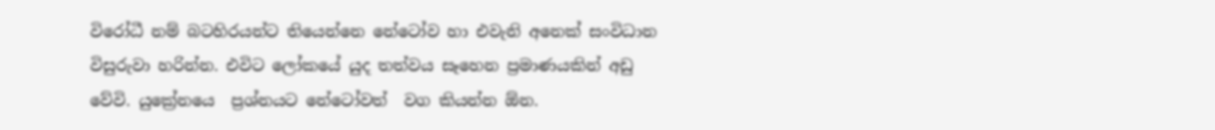විරෝධී නම් බටහිරයන්ට තියෙන්නෙ නේටෝව හා එවැනි අනෙක් සංවිධාන විසුරුවා හරින්න. එවිට ලෝකයේ යුද තත්වය සෑහෙන ප්‍රමාණයකින් අඩු වේවි. යුක්‍රේනයෙ  ප්‍රශ්නයට නේටෝවත්  වග කියන්න ඕන.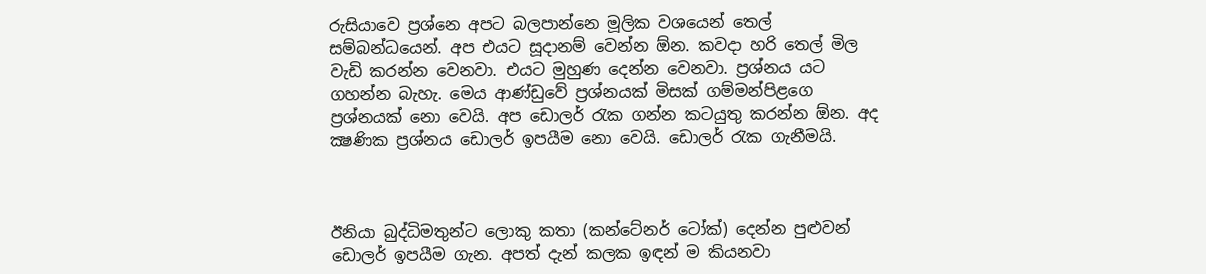රුසියාවෙ ප්‍රශ්නෙ අපට බලපාන්නෙ මූලික වශයෙන් තෙල් සම්බන්ධයෙන්. අප එයට සූදානම් වෙන්න ඕන. කවදා හරි තෙල් මිල වැඩි කරන්න වෙනවා. එයට මුහුණ දෙන්න වෙනවා. ප්‍රශ්නය යට ගහන්න බැහැ. මෙය ආණ්ඩුවේ ප්‍රශ්නයක් මිසක් ගම්මන්පිළගෙ ප්‍රශ්නයක් නො වෙයි. අප ඩොලර් රැක ගන්න කටයුතු කරන්න ඕන. අද ක්‍ෂණික ප්‍රශ්නය ඩොලර් ඉපයීම නො වෙයි. ඩොලර් රැක ගැනීමයි.



ඊනියා බුද්ධිමතුන්ට ලොකු කතා (කන්ටේනර් ටෝක්) දෙන්න පුළුවන් ඩොලර් ඉපයීම ගැන. අපත් දැන් කලක ඉඳන් ම කියනවා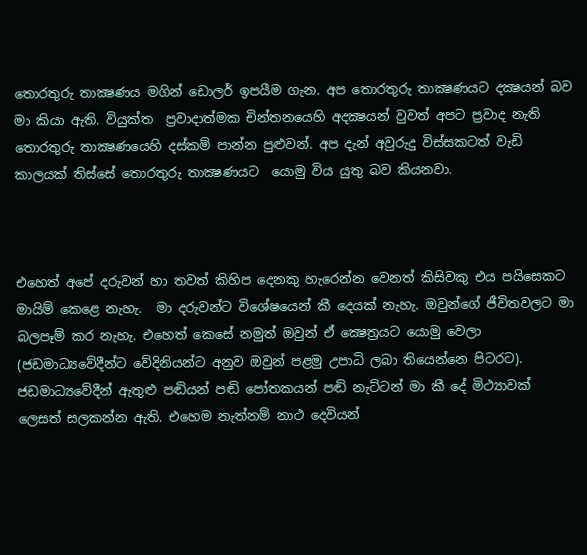තොරතුරු තාක්‍ෂණය මගින් ඩොලර් ඉපයීම ගැන. අප තොරතුරු තාක්‍ෂණයට දක්‍ෂයන් බව මා කියා ඇති. වියුක්ත  ප්‍රවාදාත්මක චින්තනයෙහි අදක්‍ෂයන් වුවත් අපට ප්‍රවාද නැති තොරතුරු තාක්‍ෂණයෙහි දස්කම් පාන්න පුළුවන්. අප දැන් අවුරුදු විස්සකටත් වැඩි කාලයක් තිස්සේ තොරතුරු තාක්‍ෂණයට  යොමු විය යුතු බව කියනවා.



එහෙත් අපේ දරුවන් හා තවත් කිහිප දෙනකු හැරෙන්න වෙනත් කිසිවකු එය පයිසෙකට මායිම් කෙළෙ නැහැ.  මා දරුවන්ට විශේෂයෙන් කී දෙයක් නැහැ. ඔවුන්ගේ ජීවිතවලට මා බලපෑම් කර නැහැ. එහෙත් කෙසේ නමුත් ඔවුන් ඒ ක්‍ෂෙත්‍රයට යොමු වෙලා (ජඩමාධ්‍යවේදීන්ට වේදිනියන්ට අනුව ඔවුන් පළමු උපාධි ලබා තියෙන්නෙ පිටරට).  ජඩමාධ්‍යවේදීන් ඇතුළු පඬියන් පඬි පෝතකයන් පඬි නැට්ටන් මා කී දේ මිථ්‍යාවක් ලෙසත් සලකන්න ඇති. එහෙම නැත්නම් නාථ දෙවියන්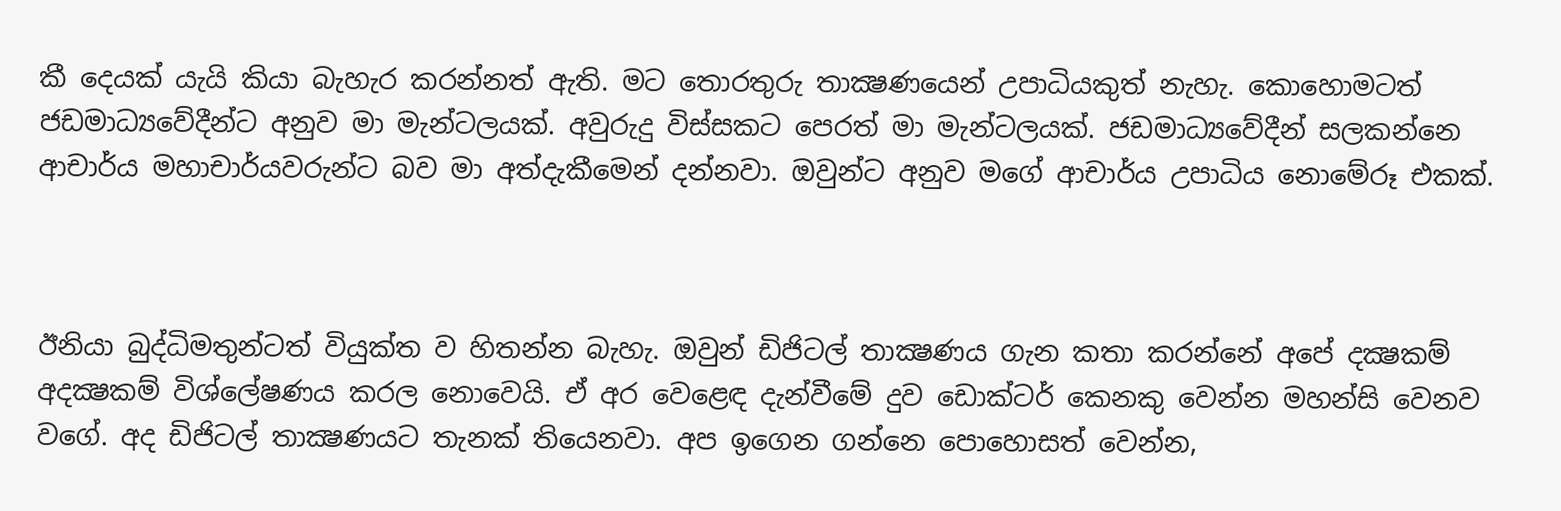කී දෙයක් යැයි කියා බැහැර කරන්නත් ඇති. මට තොරතුරු තාක්‍ෂණයෙන් උපාධියකුත් නැහැ. කොහොමටත් ජඩමාධ්‍යවේදීන්ට අනුව මා මැන්ටලයක්. අවුරුදු විස්සකට පෙරත් මා මැන්ටලයක්. ජඩමාධ්‍යවේදීන් සලකන්නෙ ආචාර්ය මහාචාර්යවරුන්ට බව මා අත්දැකීමෙන් දන්නවා. ඔවුන්ට අනුව මගේ ආචාර්ය උපාධිය නොමේරූ එකක්.



ඊනියා බුද්ධිමතුන්ටත් වියුක්ත ව හිතන්න බැහැ. ඔවුන් ඩිජිටල් තාක්‍ෂණය ගැන කතා කරන්නේ අපේ දක්‍ෂකම් අදක්‍ෂකම් විශ්ලේෂණය කරල නොවෙයි. ඒ අර වෙළෙඳ දැන්වීමේ දුව ඩොක්ටර් කෙනකු වෙන්න මහන්සි වෙනව වගේ. අද ඩිජිටල් තාක්‍ෂණයට තැනක් තියෙනවා. අප ඉගෙන ගන්නෙ පොහොසත් වෙන්න,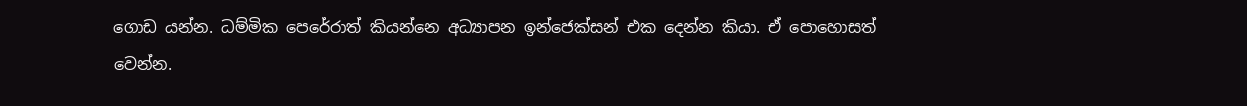ගොඩ යන්න. ධම්මික පෙරේරාත් කියන්නෙ අධ්‍යාපන ඉන්ජෙක්සන් එක දෙන්න කියා. ඒ පොහොසත් වෙන්න.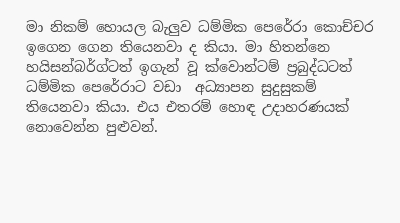මා නිකම් හොයල බැලුව ධම්මික පෙරේරා කොච්චර ඉගෙන ගෙන තියෙනවා ද කියා. මා හිතන්නෙ හයිසන්බර්ග්ටත් ඉගැන් වූ ක්වොන්ටම් ප්‍රබුද්ධටත් ධම්මික පෙරේරාට වඩා  අධ්‍යාපන සුදුසුකම් තියෙනවා කියා. එය එතරම් හොඳ උදාහරණයක් නොවෙන්න පුළුවන්.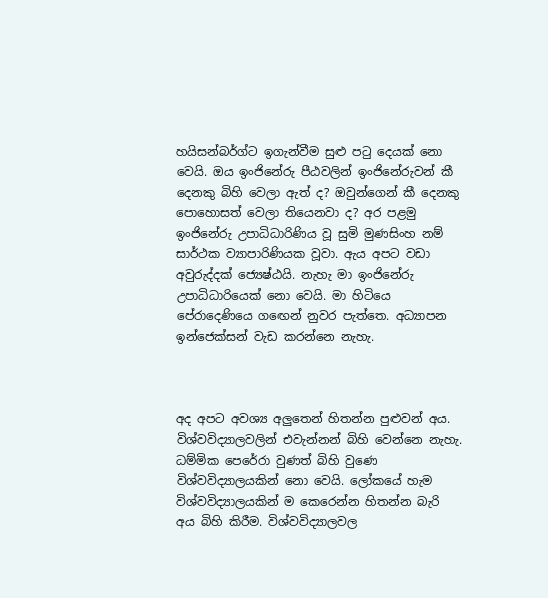හයිසන්බර්ග්ට ඉගැන්වීම සුළු පටු දෙයක් නො වෙයි. ඔය ඉංජිනේරු පීඨවලින් ඉංජිනේරුවන් කී දෙනකු බිහි වෙලා ඇත් ද? ඔවුන්ගෙන් කී දෙනකු පොහොසත් වෙලා තියෙනවා ද? අර පළමු ඉංජිනේරු උපාධිධාරිණිය වූ සුමි මුණසිංහ නම් සාර්ථක ව්‍යාපාරිණියක වූවා. ඇය අපට වඩා අවුරුද්දක් ජ්‍යෙෂ්ඨයි. නැහැ මා ඉංජිනේරු උපාධිධාරියෙක් නො වෙයි. මා හිටියෙ පේරාදෙණියෙ ගඟෙන් නුවර පැත්තෙ. අධ්‍යාපන ඉන්ජෙක්සන් වැඩ කරන්නෙ නැහැ.



අද අපට අවශ්‍ය අලුතෙන් හිතන්න පුළුවන් අය. විශ්වවිද්‍යාලවලින් එවැන්නන් බිහි වෙන්නෙ නැහැ. ධම්මික පෙරේරා වුණත් බිහි වුණෙ විශ්වවිද්‍යාලයකින් නො වෙයි. ලෝකයේ හැම විශ්වවිද්‍යාලයකින් ම කෙරෙන්න හිතන්න බැරි අය බිහි කිරීම. විශ්වවිද්‍යාලවල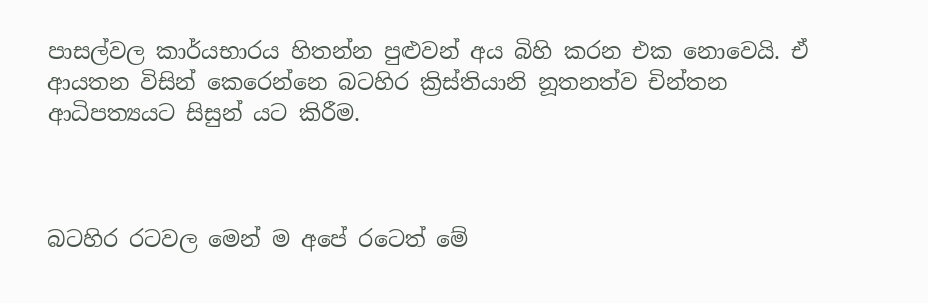පාසල්වල කාර්යභාරය හිතන්න පුළුවන් අය බිහි කරන එක නොවෙයි. ඒ ආයතන විසින් කෙරෙන්නෙ බටහිර ක්‍රිස්තියානි නූතනත්ව චින්තන ආධිපත්‍යයට සිසුන් යට කිරීම.



බටහිර රටවල මෙන් ම අපේ රටෙත් මේ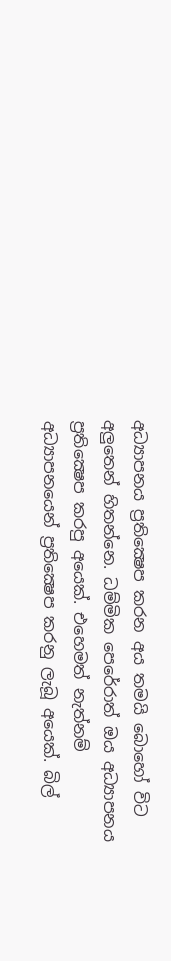අධ්‍යාපනය ප්‍රතික්‍ෂෙප කරන අය තමයි බොහෝ විට අලුතෙන් හිතන්නෙ. ධම්මික පෙරේරාත් ඔය අධ්‍යාපනය ප්‍රතික්‍ෂෙප කරපු අයෙක්. එහෙමත් නැත්නම් අධ්‍යාපනයෙන් ප්‍රතික්‍ෂෙප කරනු ලැබූ අයෙක්. බිල්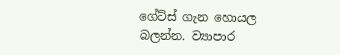ගේට්ස් ගැන හොයල බලන්න. ව්‍යාපාර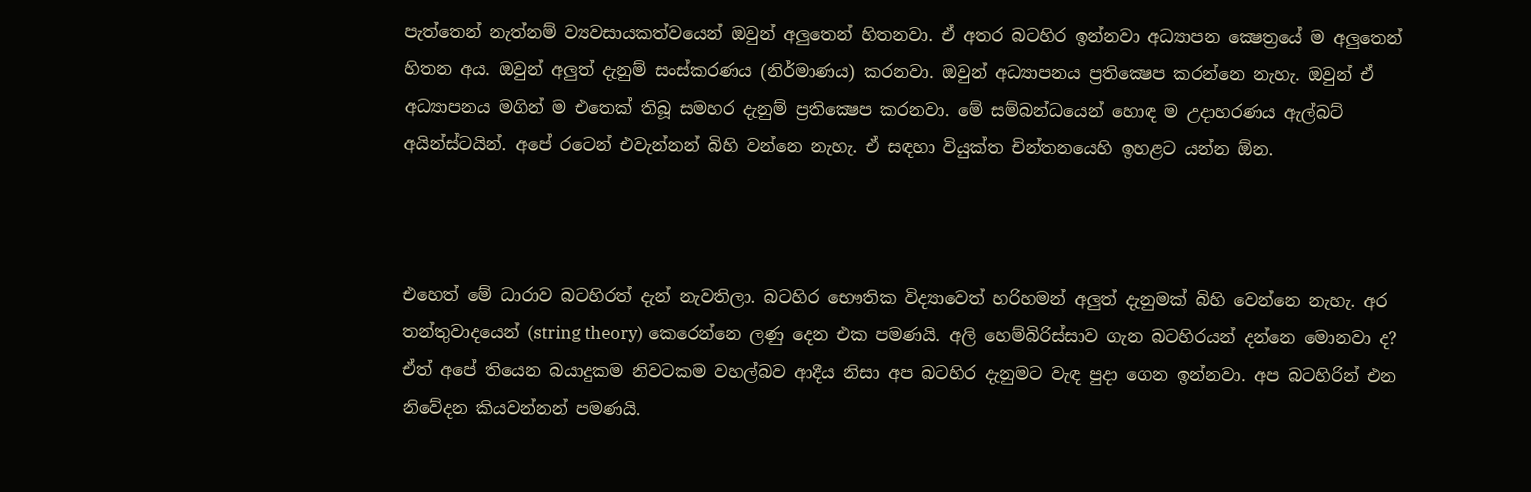පැත්තෙන් නැත්නම් ව්‍යවසායකත්වයෙන් ඔවුන් අලුතෙන් හිතනවා. ඒ අතර බටහිර ඉන්නවා අධ්‍යාපන ක්‍ෂෙත්‍රයේ ම අලුතෙන් හිතන අය. ඔවුන් අලුත් දැනුම් සංස්කරණය (නිර්මාණය) කරනවා. ඔවුන් අධ්‍යාපනය ප්‍රතික්‍ෂෙප කරන්නෙ නැහැ. ඔවුන් ඒ අධ්‍යාපනය මගින් ම එතෙක් තිබූ සමහර දැනුම් ප්‍රතික්‍ෂෙප කරනවා. මේ සම්බන්ධයෙන් හොඳ ම උදාහරණය ඇල්බට් අයින්ස්ටයින්. අපේ රටෙන් එවැන්නන් බිහි වන්නෙ නැහැ. ඒ සඳහා වියුක්ත චින්තනයෙහි ඉහළට යන්න ඕන.



එහෙත් මේ ධාරාව බටහිරත් දැන් නැවතිලා. බටහිර භෞතික විද්‍යාවෙත් හරිහමන් අලුත් දැනුමක් බිහි වෙන්නෙ නැහැ. අර තන්තුවාදයෙන් (string theory) කෙරෙන්නෙ ලණු දෙන එක පමණයි. අලි හෙම්බිරිස්සාව ගැන බටහිරයන් දන්නෙ මොනවා ද? ඒත් අපේ තියෙන බයාදුකම නිවටකම වහල්බව ආදීය නිසා අප බටහිර දැනුමට වැඳ පුදා ගෙන ඉන්නවා. අප බටහිරින් එන නිවේදන කියවන්නන් පමණයි.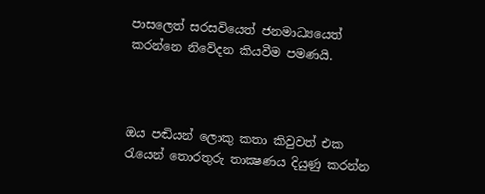පාසලෙත් සරසවියෙත් ජනමාධ්‍යයෙත් කරන්නෙ නිවේදන කියවීම පමණයි.



ඔය පඬියන් ලොකු කතා කිවුවත් එක රැයෙන් තොරතුරු තාක්‍ෂණය දියුණු කරන්න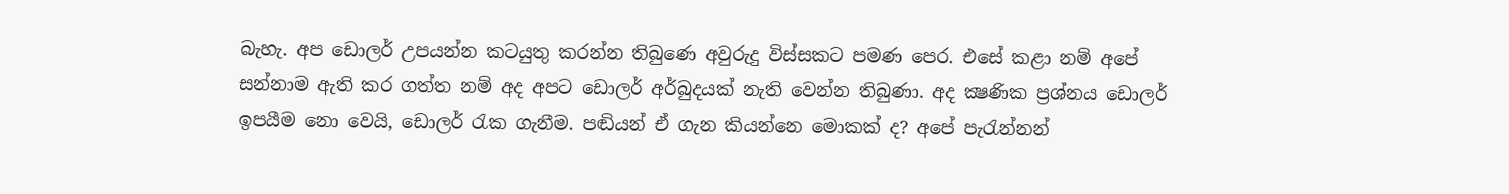බැහැ. අප ඩොලර් උපයන්න කටයුතු කරන්න තිබුණෙ අවුරුදු විස්සකට පමණ පෙර. එසේ කළා නම් අපේ සන්නාම ඇති කර ගත්ත නම් අද අපට ඩොලර් අර්බුදයක් නැති වෙන්න තිබුණා. අද ක්‍ෂණික ප්‍රශ්නය ඩොලර් ඉපයීම නො වෙයි, ඩොලර් රැක ගැනීම. පඬියන් ඒ ගැන කියන්නෙ මොකක් ද? අපේ පැරැන්නන්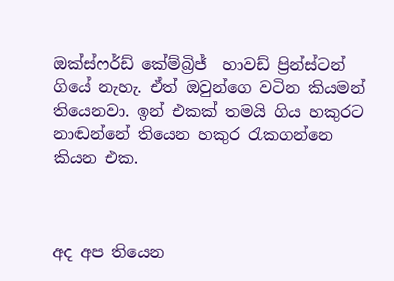ඔක්ස්ෆර්ඩ් කේම්බ්‍රිජ්  හාවඩ් ප්‍රින්ස්ටන් ගියේ නැහැ. ඒත් ඔවුන්ගෙ වටින කියමන් තියෙනවා. ඉන් එකක් තමයි ගිය හකුරට නාඬන්නේ තියෙන හකුර රැකගන්නෙ කියන එක.



අද අප තියෙන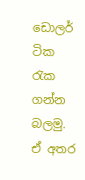ඩොලර් ටික රැක ගන්න බලමු. ඒ අතර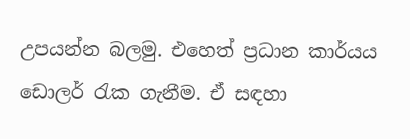උපයන්න බලමු. එහෙත් ප්‍රධාන කාර්යය ඩොලර් රැක ගැනීම. ඒ සඳහා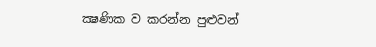ක්‍ෂණික ව කරන්න පුළුවන්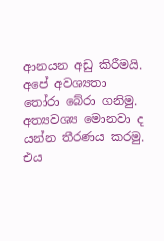ආනයන අඩු කිරීමයි. අපේ අවශ්‍යතා තෝරා බේරා ගනිමු. අත්‍යවශ්‍ය මොනවා ද යන්න තීරණය කරමු. එය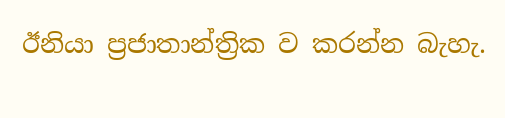ඊනියා ප්‍රජාතාන්ත්‍රික ව කරන්න බැහැ.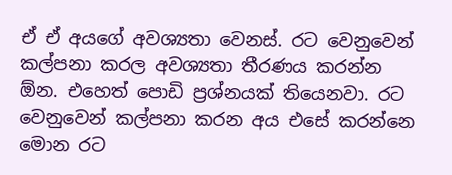ඒ ඒ අයගේ අවශ්‍යතා වෙනස්. රට වෙනුවෙන් කල්පනා කරල අවශ්‍යතා තීරණය කරන්න ඕන. එහෙත් පොඩි ප්‍රශ්නයක් තියෙනවා. රට වෙනුවෙන් කල්පනා කරන අය එසේ කරන්නෙ මොන රට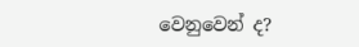වෙනුවෙන් ද?